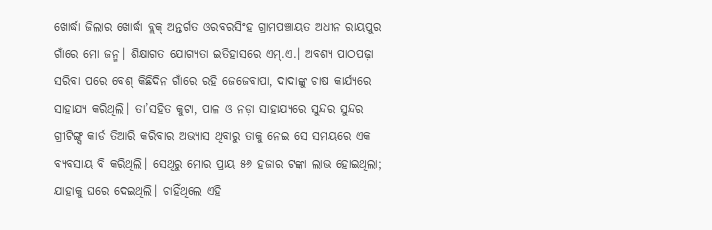ଖୋର୍ଦ୍ଧା ଜିଲାର ଖୋର୍ଦ୍ଧା ବ୍ଲକ୍ ଅନ୍ତର୍ଗତ ଓରବରସିଂହ ଗ୍ରାମପଞ୍ଚାୟତ ଅଧୀନ ରାୟପୁର ଗାଁରେ ମୋ ଜନ୍ମ। ଶିକ୍ଷାଗତ ଯୋଗ୍ୟତା ଇତିହାସରେ ଏମ୍.ଏ.। ଅବଶ୍ୟ ପାଠପଢ଼ା ସରିବା ପରେ ବେଶ୍ କିଛିଦିନ ଗାଁରେ ରହି ଜେଜେବାପା, ଦାଦାଙ୍କୁ ଚାଷ କାର୍ଯ୍ୟରେ ସାହାଯ୍ୟ କରିଥିଲି। ତା’ସହିତ କୁଟା, ପାଳ ଓ ନଡ଼ା ସାହାଯ୍ୟରେ ସୁନ୍ଦର ସୁନ୍ଦର ଗ୍ରୀଟିଙ୍ଗ୍ସ କାର୍ଡ ତିଆରି କରିବାର ଅଭ୍ୟାସ ଥିବାରୁ ତାକୁ ନେଇ ସେ ସମୟରେ ଏକ ବ୍ୟବସାୟ ବି କରିଥିଲି। ସେଥିରୁ ମୋର ପ୍ରାୟ ୫୬ ହଜାର ଟଙ୍କା ଲାଭ ହୋଇଥିଲା; ଯାହାକୁ ଘରେ ଦେଇଥିଲି। ଚାହିଁଥିଲେ ଏହି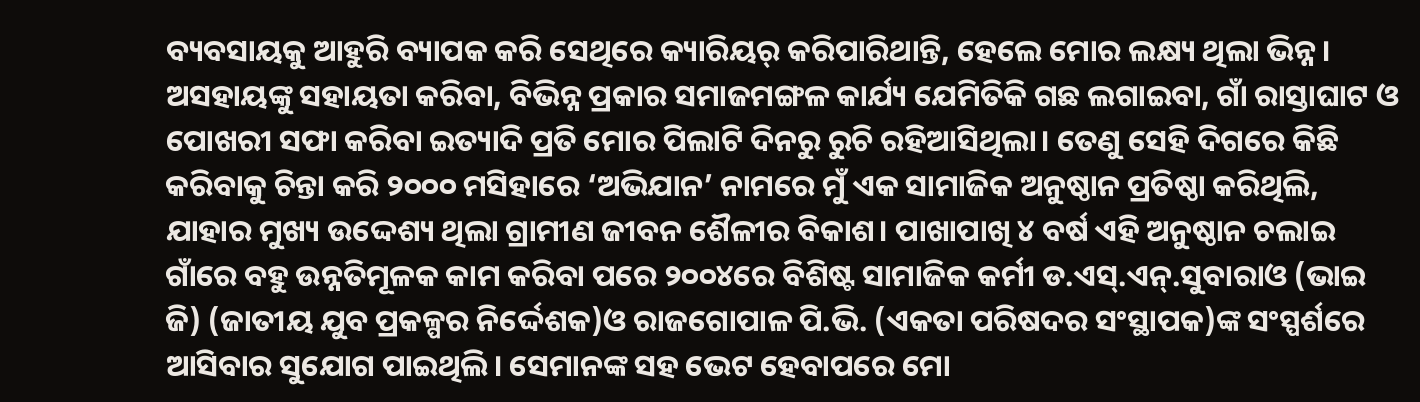ବ୍ୟବସାୟକୁ ଆହୁରି ବ୍ୟାପକ କରି ସେଥିରେ କ୍ୟାରିୟର୍ କରିପାରିଥାନ୍ତି, ହେଲେ ମୋର ଲକ୍ଷ୍ୟ ଥିଲା ଭିନ୍ନ। ଅସହାୟଙ୍କୁ ସହାୟତା କରିବା, ବିଭିନ୍ନ ପ୍ରକାର ସମାଜମଙ୍ଗଳ କାର୍ଯ୍ୟ ଯେମିତିକି ଗଛ ଲଗାଇବା, ଗାଁ ରାସ୍ତାଘାଟ ଓ ପୋଖରୀ ସଫା କରିବା ଇତ୍ୟାଦି ପ୍ରତି ମୋର ପିଲାଟି ଦିନରୁ ରୁଚି ରହିଆସିଥିଲା। ତେଣୁ ସେହି ଦିଗରେ କିଛି କରିବାକୁ ଚିନ୍ତା କରି ୨୦୦୦ ମସିହାରେ ‘ଅଭିଯାନ’ ନାମରେ ମୁଁ ଏକ ସାମାଜିକ ଅନୁଷ୍ଠାନ ପ୍ରତିଷ୍ଠା କରିଥିଲି, ଯାହାର ମୁଖ୍ୟ ଉଦ୍ଦେଶ୍ୟ ଥିଲା ଗ୍ରାମୀଣ ଜୀବନ ଶୈଳୀର ବିକାଶ। ପାଖାପାଖି ୪ ବର୍ଷ ଏହି ଅନୁଷ୍ଠାନ ଚଲାଇ ଗାଁରେ ବହୁ ଉନ୍ନତିମୂଳକ କାମ କରିବା ପରେ ୨୦୦୪ରେ ବିଶିଷ୍ଟ ସାମାଜିକ କର୍ମୀ ଡ.ଏସ୍.ଏନ୍.ସୁବାରାଓ (ଭାଇ ଜି) (ଜାତୀୟ ଯୁବ ପ୍ରକଳ୍ପର ନିର୍ଦ୍ଦେଶକ)ଓ ରାଜଗୋପାଳ ପି.ଭି. (ଏକତା ପରିଷଦର ସଂସ୍ଥାପକ)ଙ୍କ ସଂସ୍ପର୍ଶରେ ଆସିବାର ସୁଯୋଗ ପାଇଥିଲି। ସେମାନଙ୍କ ସହ ଭେଟ ହେବାପରେ ମୋ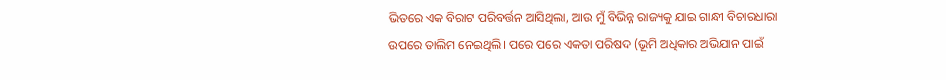ଭିତରେ ଏକ ବିରାଟ ପରିବର୍ତ୍ତନ ଆସିଥିଲା, ଆଉ ମୁଁ ବିଭିନ୍ନ ରାଜ୍ୟକୁ ଯାଇ ଗାନ୍ଧୀ ବିଚାରଧାରା ଉପରେ ତାଲିମ ନେଇଥିଲି। ପରେ ପରେ ଏକତା ପରିଷଦ (ଭୂମି ଅଧିକାର ଅଭିଯାନ ପାଇଁ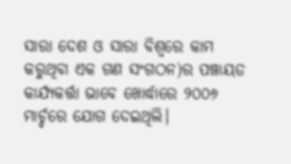ସାରା ଦେଶ ଓ ସାରା ବିଶ୍ୱରେ କାମ କରୁଥିବା ଏକ ଗଣ ସଂଗଠନ)ର ପଞ୍ଚାୟତ କାର୍ଯ୍ୟକର୍ତ୍ତା ଭାବେ ଖୋର୍ଦ୍ଧାରେ ୨୦୦୬ ମାର୍ଚ୍ଚରେ ଯୋଗ ଦେଇଥିଲି।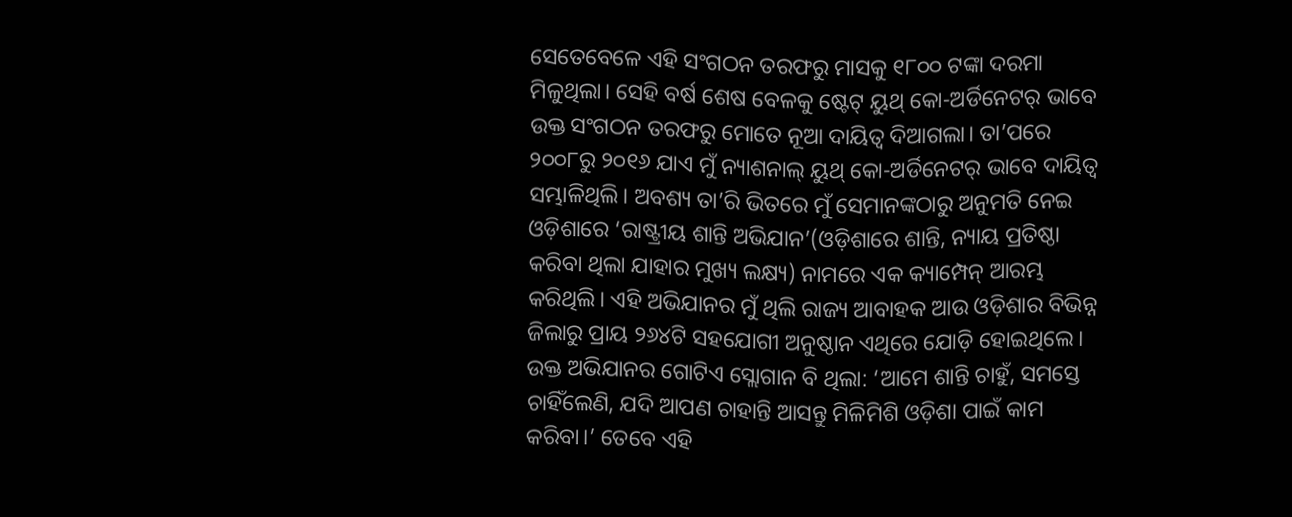ସେତେବେଳେ ଏହି ସଂଗଠନ ତରଫରୁ ମାସକୁ ୧୮୦୦ ଟଙ୍କା ଦରମା ମିଳୁଥିଲା। ସେହି ବର୍ଷ ଶେଷ ବେଳକୁ ଷ୍ଟେଟ୍ ୟୁଥ୍ କୋ-ଅର୍ଡିନେଟର୍ ଭାବେ ଉକ୍ତ ସଂଗଠନ ତରଫରୁ ମୋତେ ନୂଆ ଦାୟିତ୍ୱ ଦିଆଗଲା। ତା’ପରେ ୨୦୦୮ରୁ ୨୦୧୬ ଯାଏ ମୁଁ ନ୍ୟାଶନାଲ୍ ୟୁଥ୍ କୋ-ଅର୍ଡିନେଟର୍ ଭାବେ ଦାୟିତ୍ୱ ସମ୍ଭାଳିଥିଲି। ଅବଶ୍ୟ ତା’ରି ଭିତରେ ମୁଁ ସେମାନଙ୍କଠାରୁ ଅନୁମତି ନେଇ ଓଡ଼ିଶାରେ ‘ରାଷ୍ଟ୍ରୀୟ ଶାନ୍ତି ଅଭିଯାନ’(ଓଡ଼ିଶାରେ ଶାନ୍ତି, ନ୍ୟାୟ ପ୍ରତିଷ୍ଠା କରିବା ଥିଲା ଯାହାର ମୁଖ୍ୟ ଲକ୍ଷ୍ୟ) ନାମରେ ଏକ କ୍ୟାମ୍ପେନ୍ ଆରମ୍ଭ କରିଥିଲି। ଏହି ଅଭିଯାନର ମୁଁ ଥିଲି ରାଜ୍ୟ ଆବାହକ ଆଉ ଓଡ଼ିଶାର ବିଭିନ୍ନ ଜିଲାରୁ ପ୍ରାୟ ୨୬୪ଟି ସହଯୋଗୀ ଅନୁଷ୍ଠାନ ଏଥିରେ ଯୋଡ଼ି ହୋଇଥିଲେ। ଉକ୍ତ ଅଭିଯାନର ଗୋଟିଏ ସ୍ଲୋଗାନ ବି ଥିଲା: ‘ଆମେ ଶାନ୍ତି ଚାହୁଁ, ସମସ୍ତେ ଚାହିଁଲେଣି, ଯଦି ଆପଣ ଚାହାନ୍ତି ଆସନ୍ତୁ ମିଳିମିଶି ଓଡ଼ିଶା ପାଇଁ କାମ କରିବା।’ ତେବେ ଏହି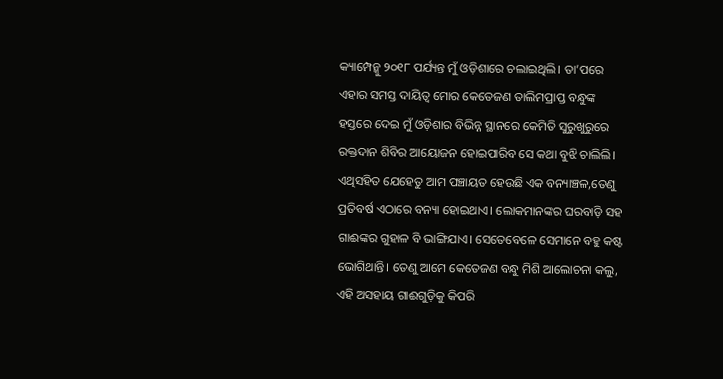କ୍ୟାମ୍ପେନ୍କୁ ୨୦୧୮ ପର୍ଯ୍ୟନ୍ତ ମୁଁ ଓଡ଼ିଶାରେ ଚଲାଇଥିଲି। ତା’ପରେ ଏହାର ସମସ୍ତ ଦାୟିତ୍ୱ ମୋର କେତେଜଣ ତାଲିମପ୍ରାପ୍ତ ବନ୍ଧୁଙ୍କ ହସ୍ତରେ ଦେଇ ମୁଁ ଓଡ଼ିଶାର ବିଭିନ୍ନ ସ୍ଥାନରେ କେମିତି ସୁରୁଖୁରୁରେ ରକ୍ତଦାନ ଶିବିର ଆୟୋଜନ ହୋଇପାରିବ ସେ କଥା ବୁଝି ଚାଲିଲି। ଏଥିସହିତ ଯେହେତୁ ଆମ ପଞ୍ଚାୟତ ହେଉଛି ଏକ ବନ୍ୟାଞ୍ଚଳ,ତେଣୁ ପ୍ରତିବର୍ଷ ଏଠାରେ ବନ୍ୟା ହୋଇଥାଏ। ଲୋକମାନଙ୍କର ଘରବାଡ଼ି ସହ ଗାଈଙ୍କର ଗୁହାଳ ବି ଭାଙ୍ଗିଯାଏ। ସେତେବେଳେ ସେମାନେ ବହୁ କଷ୍ଟ ଭୋଗିଥାନ୍ତି। ତେଣୁ ଆମେ କେତେଜଣ ବନ୍ଧୁ ମିଶି ଆଲୋଚନା କଲୁ, ଏହି ଅସହାୟ ଗାଈଗୁଡ଼ିକୁ କିପରି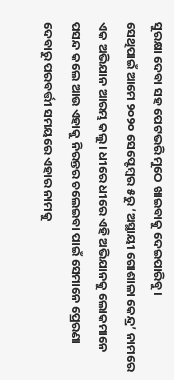ସୁରକ୍ଷା ଦେବା ସହ ପେଟଭରି ମୁଠେ ଖାଇବାକୁ ଦେଇପାରିବୁ।
ସେଥିପାଇଁ ଆମେ ୨୦୨୦ ସେପ୍ଟେମ୍ବର ୫ରୁ ‘ଅସ୍ଥାୟୀ ଗୋଶାଳା କେନ୍ଦ୍ର’ ନାମରେ ଏକ ଅଭିଯାନ ଆରମ୍ଭ କଲୁ। ଧୀରେ ଧୀରେ ଏହି ଅଭିଯାନକୁ ଲୋକମାନେ ପସନ୍ଦ କଲେ ଆଉ ଏହାକୁ ନିରନ୍ତର ଚଲେଇବା ପାଇଁ ସେମାନେ ପ୍ରେରଣା ଦେବାରୁ ପରବର୍ତ୍ତୀ ସମୟରେ ଏହାର ନାମକୁ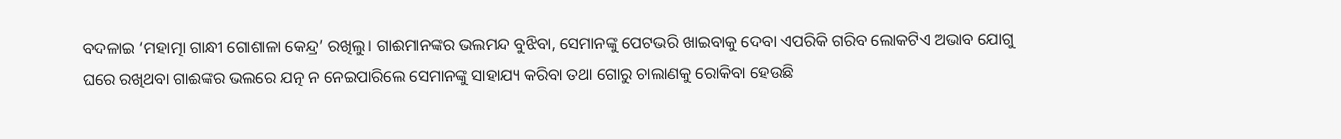ବଦଳାଇ ‘ମହାତ୍ମା ଗାନ୍ଧୀ ଗୋଶାଳା କେନ୍ଦ୍ର’ ରଖିଲୁ। ଗାଈମାନଙ୍କର ଭଲମନ୍ଦ ବୁଝିବା, ସେମାନଙ୍କୁ ପେଟଭରି ଖାଇବାକୁ ଦେବା ଏପରିକି ଗରିବ ଲୋକଟିଏ ଅଭାବ ଯୋଗୁ ଘରେ ରଖିଥବା ଗାଈଙ୍କର ଭଲରେ ଯତ୍ନ ନ ନେଇପାରିଲେ ସେମାନଙ୍କୁ ସାହାଯ୍ୟ କରିବା ତଥା ଗୋରୁ ଚାଲାଣକୁ ରୋକିବା ହେଉଛି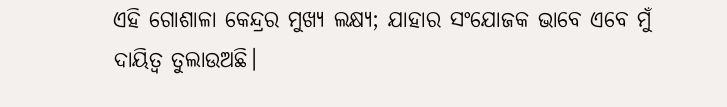ଏହି ଗୋଶାଳା କେନ୍ଦ୍ରର ମୁଖ୍ୟ ଲକ୍ଷ୍ୟ; ଯାହାର ସଂଯୋଜକ ଭାବେ ଏବେ ମୁଁ ଦାୟିତ୍ୱ ତୁଲାଉଅଛି।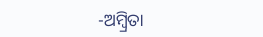-ଅମ୍ବ୍ରିତା